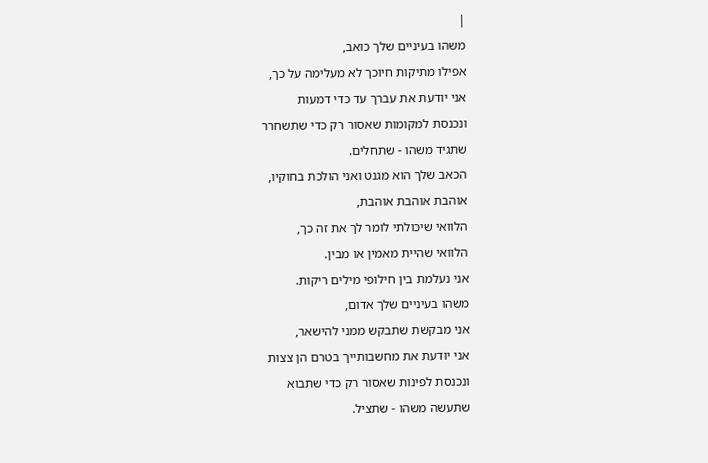|
משהו בעיניים שלך כואב,
אפילו מתיקות חיוכך לא מעלימה על כך,
אני יודעת את עברך עד כדי דמעות
ונכנסת למקומות שאסור רק כדי שתשחרר
שתגיד משהו - שתחלים.
הכאב שלך הוא מגנט ואני הולכת בחוקיו,
אוהבת אוהבת אוהבת,
הלוואי שיכולתי לומר לך את זה כך,
הלוואי שהיית מאמין או מבין.
אני נעלמת בין חילופי מילים ריקות.
משהו בעיניים שלך אדום,
אני מבקשת שתבקש ממני להישאר,
אני יודעת את מחשבותייך בטרם הן צצות
ונכנסת לפינות שאסור רק כדי שתבוא
שתעשה משהו - שתציל.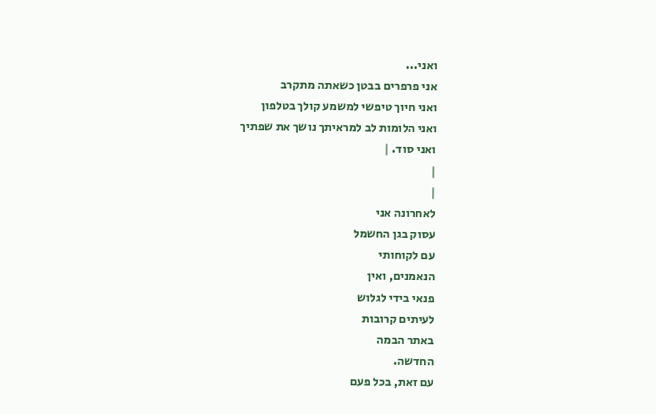ואני...
אני פרפרים בבטן כשאתה מתקרב
ואני חיוך טיפשי למשמע קולך בטלפון
ואני הלומות לב למראיתך נושך את שפתיך
ואני סוד. |
|
|
לאחרונה אני
עסוק בגן החשמל
עם לקוחותי
הנאמנים, ואין
פנאי בידי לגלוש
לעיתים קרובות
באתר הבמה
החדשה.
עם זאת, בכל פעם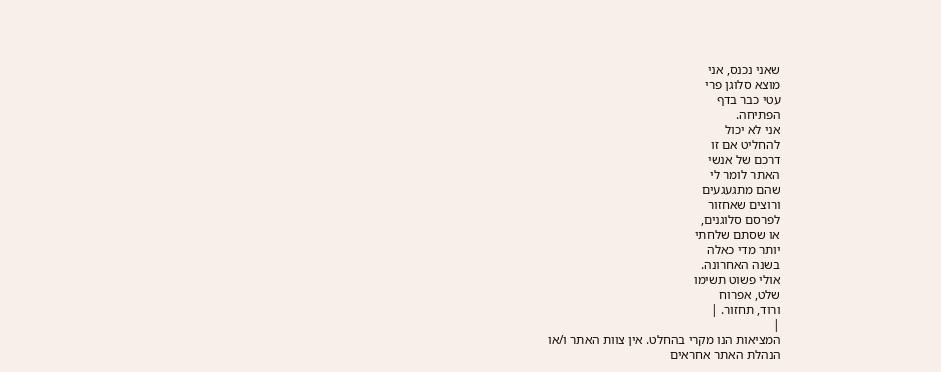שאני נכנס, אני
מוצא סלוגן פרי
עטי כבר בדף
הפתיחה.
אני לא יכול
להחליט אם זו
דרכם של אנשי
האתר לומר לי
שהם מתגעגעים
ורוצים שאחזור
לפרסם סלוגנים,
או שסתם שלחתי
יותר מדי כאלה
בשנה האחרונה.
אולי פשוט תשימו
שלט, אפרוח
ורוד, תחזור. |
|
המציאות הנו מקרי בהחלט. אין צוות האתר ו/או
הנהלת האתר אחראים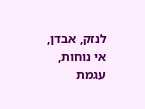לנזק, אבדן, אי נוחות, עגמת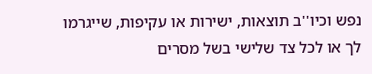נפש וכיו''ב תוצאות, ישירות או עקיפות, שייגרמו
לך או לכל צד שלישי בשל מסרים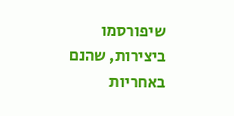שיפורסמו
ביצירות, שהנם באחריות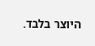היוצר בלבד.